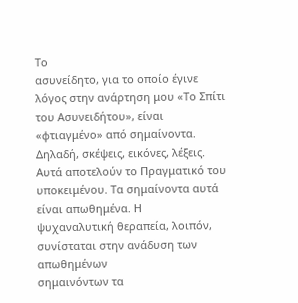Το
ασυνείδητο, για το οποίο έγινε λόγος στην ανάρτηση μου «Το Σπίτι του Ασυνειδήτου», είναι «φτιαγμένο» από σημαίνοντα.
Δηλαδή, σκέψεις, εικόνες, λέξεις. Αυτά αποτελούν το Πραγματικό του υποκειμένου. Τα σημαίνοντα αυτά είναι απωθημένα. Η
ψυχαναλυτική θεραπεία, λοιπόν, συνίσταται στην ανάδυση των απωθημένων
σημαινόντων τα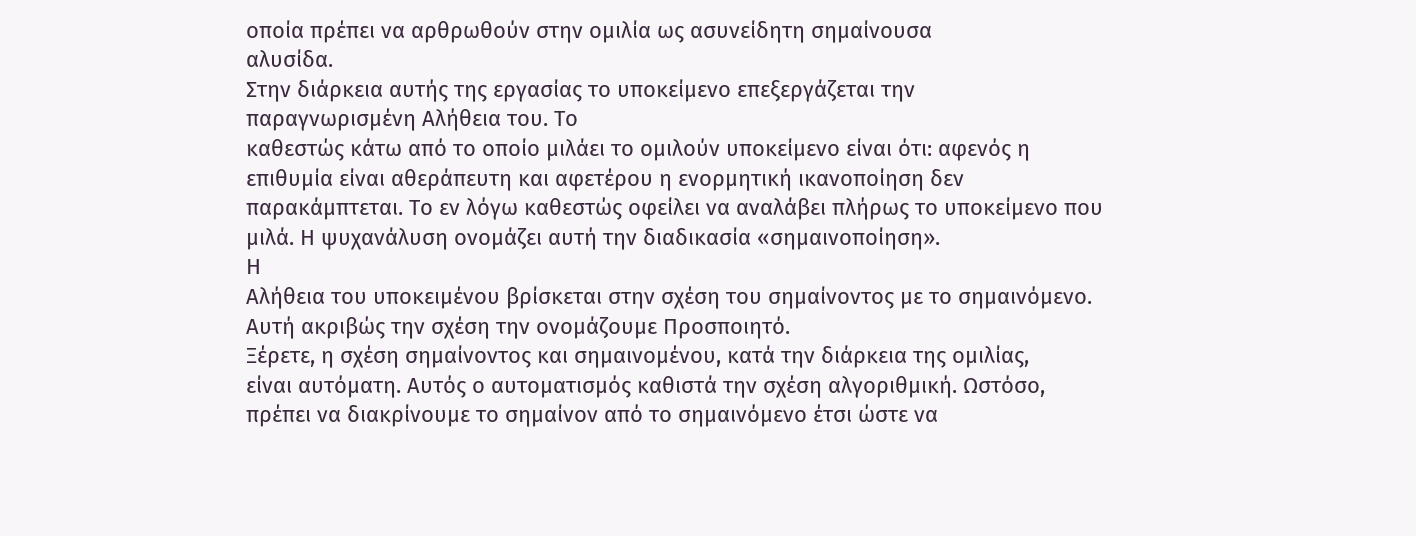οποία πρέπει να αρθρωθούν στην ομιλία ως ασυνείδητη σημαίνουσα
αλυσίδα.
Στην διάρκεια αυτής της εργασίας το υποκείμενο επεξεργάζεται την
παραγνωρισμένη Αλήθεια του. Το
καθεστώς κάτω από το οποίο μιλάει το ομιλούν υποκείμενο είναι ότι: αφενός η
επιθυμία είναι αθεράπευτη και αφετέρου η ενορμητική ικανοποίηση δεν
παρακάμπτεται. Το εν λόγω καθεστώς οφείλει να αναλάβει πλήρως το υποκείμενο που
μιλά. Η ψυχανάλυση ονομάζει αυτή την διαδικασία «σημαινοποίηση».
Η
Αλήθεια του υποκειμένου βρίσκεται στην σχέση του σημαίνοντος με το σημαινόμενο.
Αυτή ακριβώς την σχέση την ονομάζουμε Προσποιητό.
Ξέρετε, η σχέση σημαίνοντος και σημαινομένου, κατά την διάρκεια της ομιλίας,
είναι αυτόματη. Αυτός ο αυτοματισμός καθιστά την σχέση αλγοριθμική. Ωστόσο,
πρέπει να διακρίνουμε το σημαίνον από το σημαινόμενο έτσι ώστε να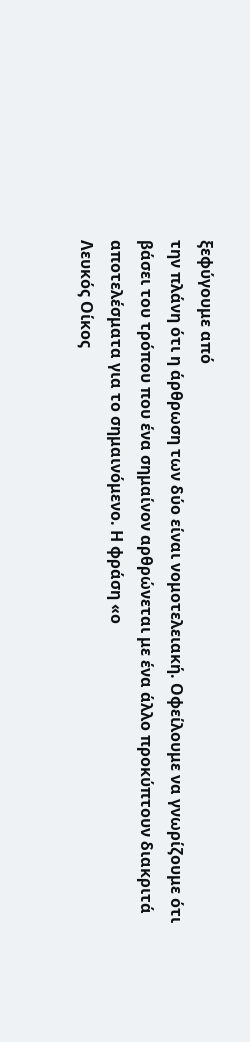ξεφύγουμε από
την πλάνη ότι η άρθρωση των δύο είναι νομοτελειακή. Οφείλουμε να γνωρίζουμε ότι
βάσει του τρόπου που ένα σημαίνον αρθρώνεται με ένα άλλο προκύπτουν διακριτά
αποτελέσματα για το σημαινόμενο. Η φράση «ο
Λευκός Οίκος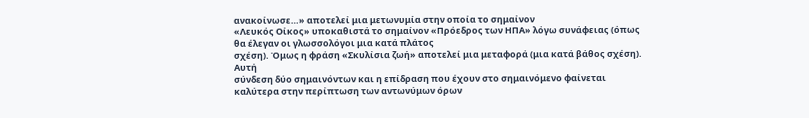ανακοίνωσε…» αποτελεί μια μετωνυμία στην οποία το σημαίνον
«Λευκός Οίκος» υποκαθιστά το σημαίνον «Πρόεδρος των ΗΠΑ» λόγω συνάφειας (όπως
θα έλεγαν οι γλωσσολόγοι μια κατά πλάτος
σχέση). Όμως η φράση «Σκυλίσια ζωή» αποτελεί μια μεταφορά (μια κατά βάθος σχέση).
Αυτή
σύνδεση δύο σημαινόντων και η επίδραση που έχουν στο σημαινόμενο φαίνεται
καλύτερα στην περίπτωση των αντωνύμων όρων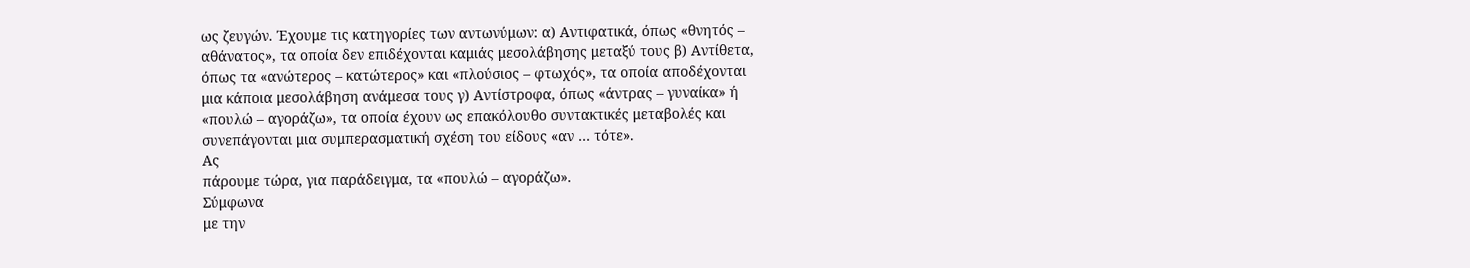ως ζευγών. Έχουμε τις κατηγορίες των αντωνύμων: α) Αντιφατικά, όπως «θνητός –
αθάνατος», τα οποία δεν επιδέχονται καμιάς μεσολάβησης μεταξύ τους β) Αντίθετα,
όπως τα «ανώτερος – κατώτερος» και «πλούσιος – φτωχός», τα οποία αποδέχονται
μια κάποια μεσολάβηση ανάμεσα τους γ) Αντίστροφα, όπως «άντρας – γυναίκα» ή
«πουλώ – αγοράζω», τα οποία έχουν ως επακόλουθο συντακτικές μεταβολές και
συνεπάγονται μια συμπερασματική σχέση του είδους «αν … τότε».
Ας
πάρουμε τώρα, για παράδειγμα, τα «πουλώ – αγοράζω».
Σύμφωνα
με την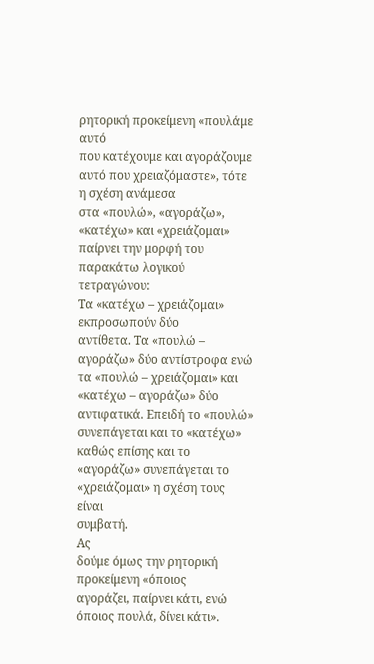ρητορική προκείμενη «πουλάμε αυτό
που κατέχουμε και αγοράζουμε αυτό που χρειαζόμαστε», τότε η σχέση ανάμεσα
στα «πουλώ», «αγοράζω», «κατέχω» και «χρειάζομαι» παίρνει την μορφή του
παρακάτω λογικού τετραγώνου:
Τα «κατέχω – χρειάζομαι» εκπροσωπούν δύο
αντίθετα. Τα «πουλώ – αγοράζω» δύο αντίστροφα ενώ τα «πουλώ – χρειάζομαι» και
«κατέχω – αγοράζω» δύο αντιφατικά. Επειδή το «πουλώ» συνεπάγεται και το «κατέχω»
καθώς επίσης και το «αγοράζω» συνεπάγεται το «χρειάζομαι» η σχέση τους είναι
συμβατή.
Ας
δούμε όμως την ρητορική προκείμενη «όποιος
αγοράζει, παίρνει κάτι, ενώ όποιος πουλά, δίνει κάτι».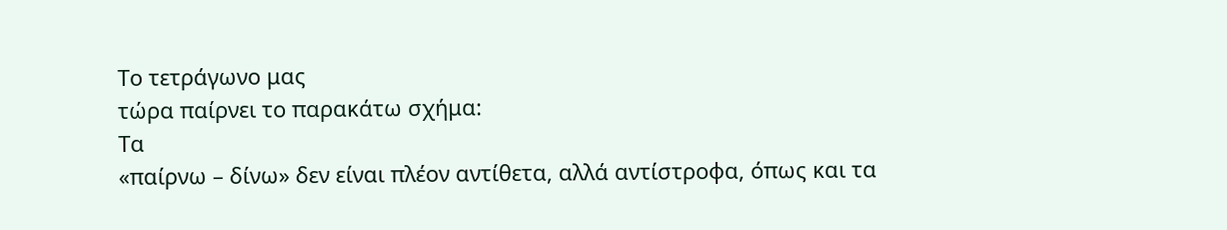Το τετράγωνο μας
τώρα παίρνει το παρακάτω σχήμα:
Τα
«παίρνω – δίνω» δεν είναι πλέον αντίθετα, αλλά αντίστροφα, όπως και τα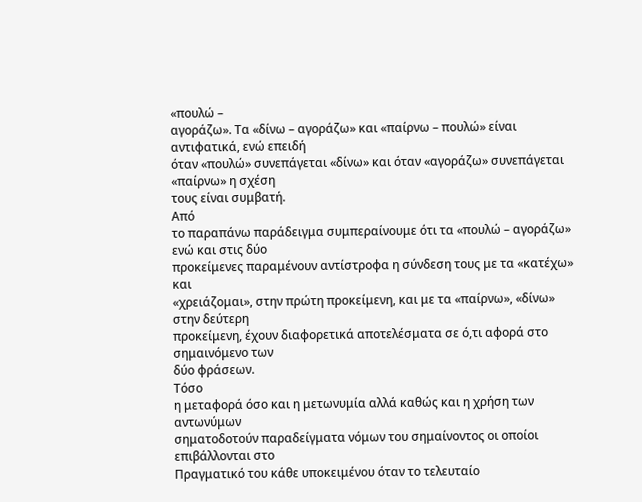«πουλώ –
αγοράζω». Τα «δίνω – αγοράζω» και «παίρνω – πουλώ» είναι αντιφατικά, ενώ επειδή
όταν «πουλώ» συνεπάγεται «δίνω» και όταν «αγοράζω» συνεπάγεται «παίρνω» η σχέση
τους είναι συμβατή.
Από
το παραπάνω παράδειγμα συμπεραίνουμε ότι τα «πουλώ – αγοράζω» ενώ και στις δύο
προκείμενες παραμένουν αντίστροφα η σύνδεση τους με τα «κατέχω» και
«χρειάζομαι», στην πρώτη προκείμενη, και με τα «παίρνω», «δίνω» στην δεύτερη
προκείμενη, έχουν διαφορετικά αποτελέσματα σε ό,τι αφορά στο σημαινόμενο των
δύο φράσεων.
Τόσο
η μεταφορά όσο και η μετωνυμία αλλά καθώς και η χρήση των αντωνύμων
σηματοδοτούν παραδείγματα νόμων του σημαίνοντος οι οποίοι επιβάλλονται στο
Πραγματικό του κάθε υποκειμένου όταν το τελευταίο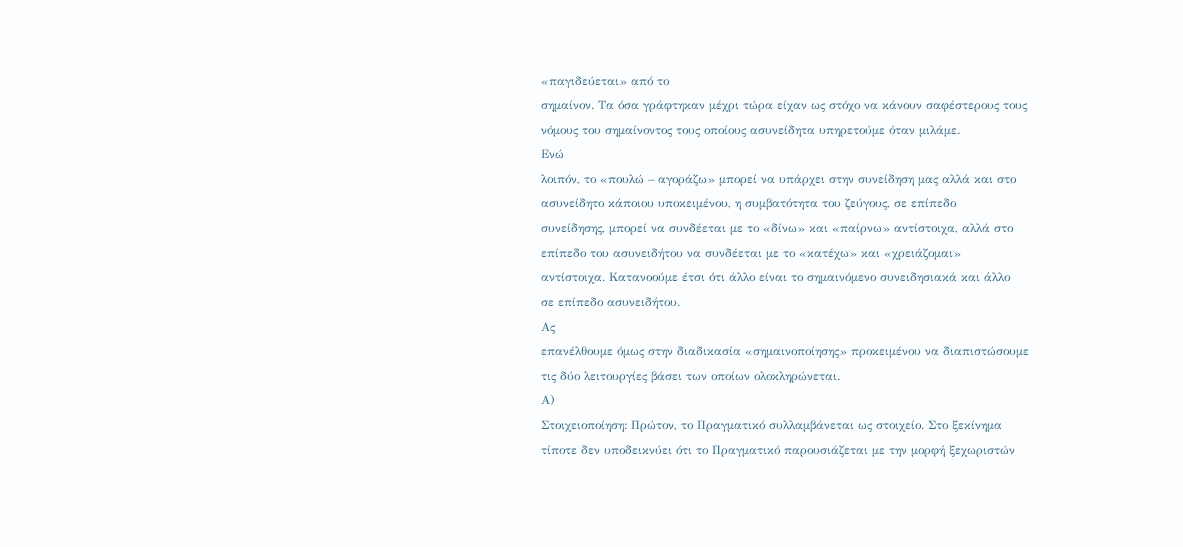«παγιδεύεται» από το
σημαίνον. Τα όσα γράφτηκαν μέχρι τώρα είχαν ως στόχο να κάνουν σαφέστερους τους
νόμους του σημαίνοντος τους οποίους ασυνείδητα υπηρετούμε όταν μιλάμε.
Ενώ
λοιπόν, το «πουλώ – αγοράζω» μπορεί να υπάρχει στην συνείδηση μας αλλά και στο
ασυνείδητο κάποιου υποκειμένου, η συμβατότητα του ζεύγους, σε επίπεδο
συνείδησης, μπορεί να συνδέεται με το «δίνω» και «παίρνω» αντίστοιχα, αλλά στο
επίπεδο του ασυνειδήτου να συνδέεται με το «κατέχω» και «χρειάζομαι»
αντίστοιχα. Κατανοούμε έτσι ότι άλλο είναι το σημαινόμενο συνειδησιακά και άλλο
σε επίπεδο ασυνειδήτου.
Ας
επανέλθουμε όμως στην διαδικασία «σημαινοποίησης» προκειμένου να διαπιστώσουμε
τις δύο λειτουργίες βάσει των οποίων ολοκληρώνεται.
Α)
Στοιχειοποίηση: Πρώτον, το Πραγματικό συλλαμβάνεται ως στοιχείο. Στο ξεκίνημα
τίποτε δεν υποδεικνύει ότι το Πραγματικό παρουσιάζεται με την μορφή ξεχωριστών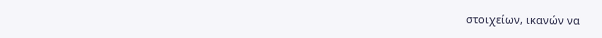στοιχείων, ικανών να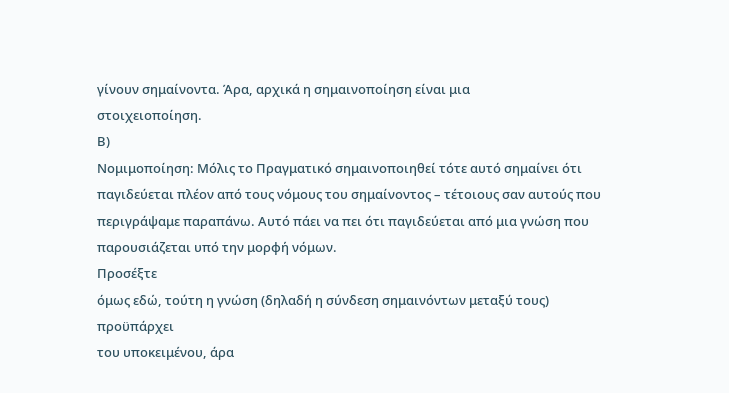γίνουν σημαίνοντα. Άρα, αρχικά η σημαινοποίηση είναι μια
στοιχειοποίηση.
Β)
Νομιμοποίηση: Μόλις το Πραγματικό σημαινοποιηθεί τότε αυτό σημαίνει ότι
παγιδεύεται πλέον από τους νόμους του σημαίνοντος – τέτοιους σαν αυτούς που
περιγράψαμε παραπάνω. Αυτό πάει να πει ότι παγιδεύεται από μια γνώση που
παρουσιάζεται υπό την μορφή νόμων.
Προσέξτε
όμως εδώ, τούτη η γνώση (δηλαδή η σύνδεση σημαινόντων μεταξύ τους) προϋπάρχει
του υποκειμένου, άρα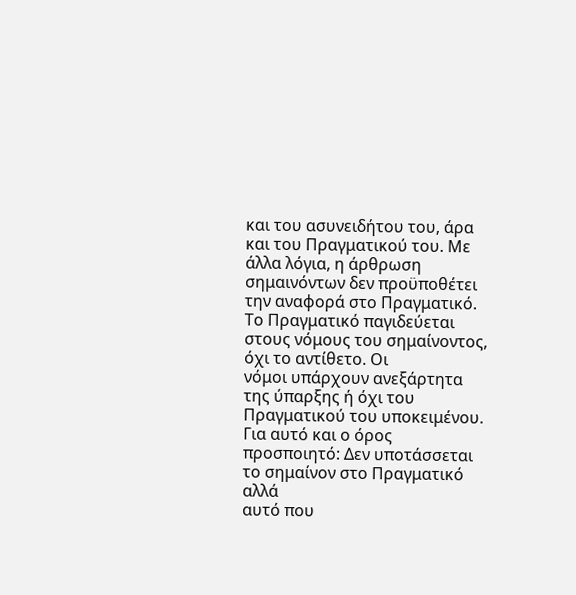και του ασυνειδήτου του, άρα και του Πραγματικού του. Με
άλλα λόγια, η άρθρωση σημαινόντων δεν προϋποθέτει την αναφορά στο Πραγματικό.
Το Πραγματικό παγιδεύεται στους νόμους του σημαίνοντος, όχι το αντίθετο. Οι
νόμοι υπάρχουν ανεξάρτητα της ύπαρξης ή όχι του Πραγματικού του υποκειμένου.
Για αυτό και ο όρος προσποιητό: Δεν υποτάσσεται το σημαίνον στο Πραγματικό αλλά
αυτό που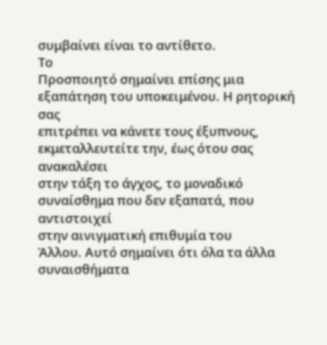συμβαίνει είναι το αντίθετο.
Το
Προσποιητό σημαίνει επίσης μια εξαπάτηση του υποκειμένου. Η ρητορική σας
επιτρέπει να κάνετε τους έξυπνους, εκμεταλλευτείτε την, έως ότου σας ανακαλέσει
στην τάξη το άγχος, το μοναδικό συναίσθημα που δεν εξαπατά, που αντιστοιχεί
στην αινιγματική επιθυμία του
Άλλου. Αυτό σημαίνει ότι όλα τα άλλα συναισθήματα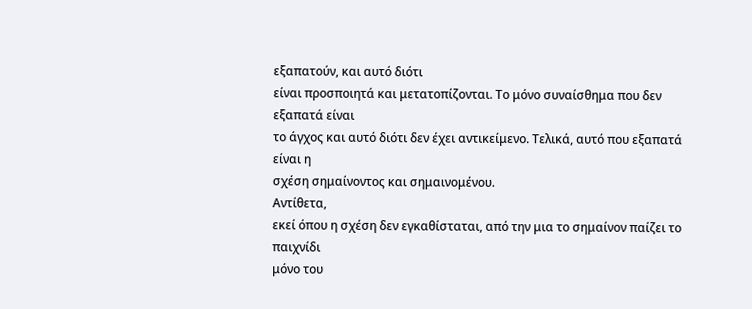εξαπατούν, και αυτό διότι
είναι προσποιητά και μετατοπίζονται. Το μόνο συναίσθημα που δεν εξαπατά είναι
το άγχος και αυτό διότι δεν έχει αντικείμενο. Τελικά, αυτό που εξαπατά είναι η
σχέση σημαίνοντος και σημαινομένου.
Αντίθετα,
εκεί όπου η σχέση δεν εγκαθίσταται, από την μια το σημαίνον παίζει το παιχνίδι
μόνο του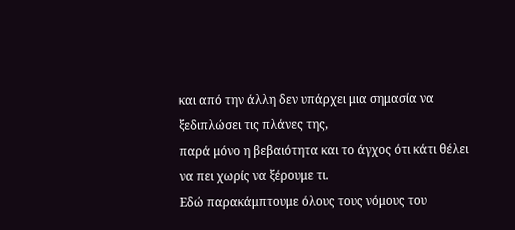και από την άλλη δεν υπάρχει μια σημασία να ξεδιπλώσει τις πλάνες της,
παρά μόνο η βεβαιότητα και το άγχος ότι κάτι θέλει να πει χωρίς να ξέρουμε τι.
Εδώ παρακάμπτουμε όλους τους νόμους του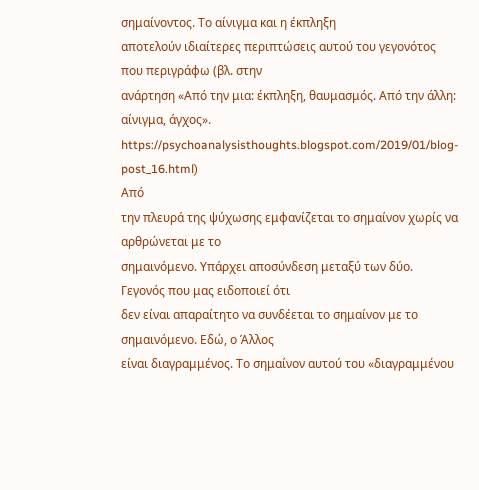σημαίνοντος. Το αίνιγμα και η έκπληξη
αποτελούν ιδιαίτερες περιπτώσεις αυτού του γεγονότος που περιγράφω (βλ. στην
ανάρτηση «Από την μια: έκπληξη, θαυμασμός. Από την άλλη: αίνιγμα, άγχος». https://psychoanalysisthoughts.blogspot.com/2019/01/blog-post_16.html)
Από
την πλευρά της ψύχωσης εμφανίζεται το σημαίνον χωρίς να αρθρώνεται με το
σημαινόμενο. Υπάρχει αποσύνδεση μεταξύ των δύο. Γεγονός που μας ειδοποιεί ότι
δεν είναι απαραίτητο να συνδέεται το σημαίνον με το σημαινόμενο. Εδώ, ο Άλλος
είναι διαγραμμένος. Το σημαίνον αυτού του «διαγραμμένου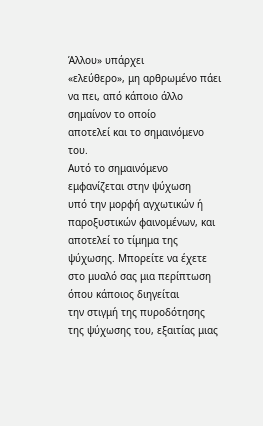Άλλου» υπάρχει
«ελεύθερο», μη αρθρωμένο πάει να πει, από κάποιο άλλο σημαίνον το οποίο
αποτελεί και το σημαινόμενο του.
Αυτό το σημαινόμενο εμφανίζεται στην ψύχωση
υπό την μορφή αγχωτικών ή παροξυστικών φαινομένων, και αποτελεί το τίμημα της
ψύχωσης. Μπορείτε να έχετε στο μυαλό σας μια περίπτωση όπου κάποιος διηγείται
την στιγμή της πυροδότησης της ψύχωσης του, εξαιτίας μιας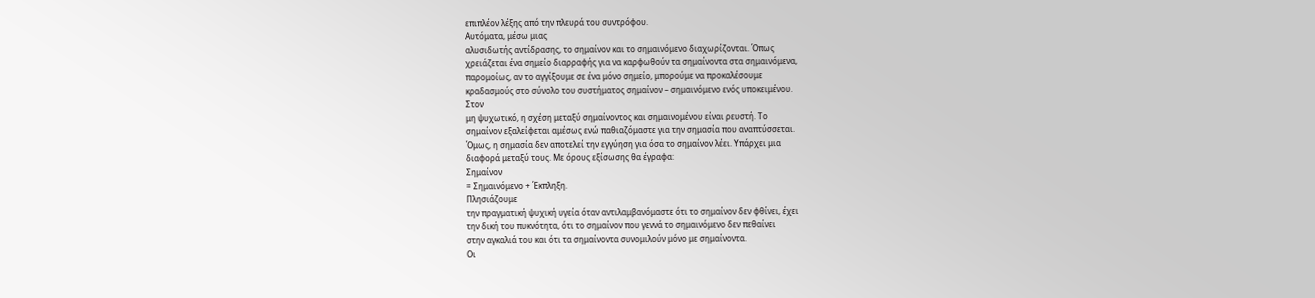επιπλέον λέξης από την πλευρά του συντρόφου.
Αυτόματα, μέσω μιας
αλυσιδωτής αντίδρασης, το σημαίνον και το σημαινόμενο διαχωρίζονται. Όπως
χρειάζεται ένα σημείο διαρραφής για να καρφωθούν τα σημαίνοντα στα σημαινόμενα,
παρομοίως, αν το αγγίξουμε σε ένα μόνο σημείο, μπορούμε να προκαλέσουμε
κραδασμούς στο σύνολο του συστήματος σημαίνον – σημαινόμενο ενός υποκειμένου.
Στον
μη ψυχωτικό, η σχέση μεταξύ σημαίνοντος και σημαινομένου είναι ρευστή. Το
σημαίνον εξαλείφεται αμέσως ενώ παθιαζόμαστε για την σημασία που αναπτύσσεται.
Όμως, η σημασία δεν αποτελεί την εγγύηση για όσα το σημαίνον λέει. Υπάρχει μια
διαφορά μεταξύ τους. Με όρους εξίσωσης θα έγραφα:
Σημαίνον
= Σημαινόμενο + Έκπληξη.
Πλησιάζουμε
την πραγματική ψυχική υγεία όταν αντιλαμβανόμαστε ότι το σημαίνον δεν φθίνει, έχει
την δική του πυκνότητα, ότι το σημαίνον που γεννά το σημαινόμενο δεν πεθαίνει
στην αγκαλιά του και ότι τα σημαίνοντα συνομιλούν μόνο με σημαίνοντα.
Οι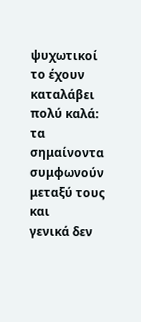ψυχωτικοί το έχουν καταλάβει πολύ καλά: τα σημαίνοντα συμφωνούν μεταξύ τους και
γενικά δεν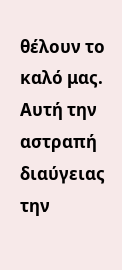θέλουν το καλό μας. Αυτή την αστραπή διαύγειας την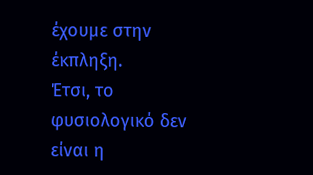έχουμε στην
έκπληξη.
Έτσι, το φυσιολογικό δεν είναι η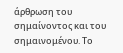άρθρωση του σημαίνοντος και του σημαινομένου. Το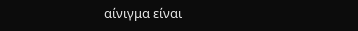αίνιγμα είναι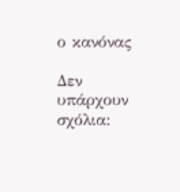ο κανόνας

Δεν υπάρχουν σχόλια: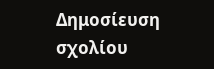Δημοσίευση σχολίου